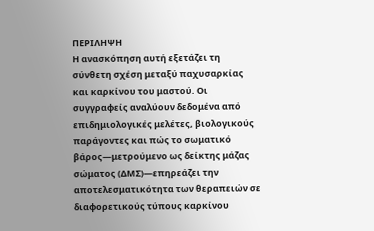ΠΕΡΙΛΗΨΗ
Η ανασκόπηση αυτή εξετάζει τη σύνθετη σχέση μεταξύ παχυσαρκίας και καρκίνου του μαστού. Οι συγγραφείς αναλύουν δεδομένα από επιδημιολογικές μελέτες, βιολογικούς παράγοντες και πώς το σωματικό βάρος—μετρούμενο ως δείκτης μάζας σώματος (ΔΜΣ)—επηρεάζει την αποτελεσματικότητα των θεραπειών σε διαφορετικούς τύπους καρκίνου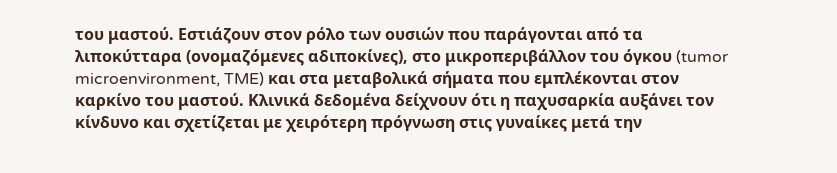του μαστού. Εστιάζουν στον ρόλο των ουσιών που παράγονται από τα λιποκύτταρα (ονομαζόμενες αδιποκίνες), στο μικροπεριβάλλον του όγκου (tumor microenvironment, TME) και στα μεταβολικά σήματα που εμπλέκονται στον καρκίνο του μαστού. Κλινικά δεδομένα δείχνουν ότι η παχυσαρκία αυξάνει τον κίνδυνο και σχετίζεται με χειρότερη πρόγνωση στις γυναίκες μετά την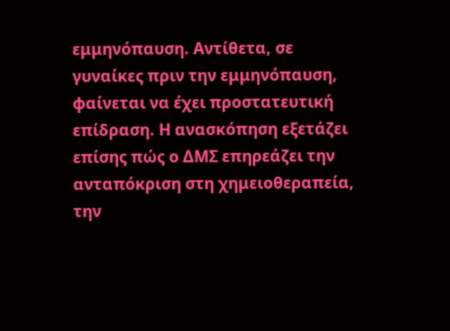εμμηνόπαυση. Αντίθετα, σε γυναίκες πριν την εμμηνόπαυση, φαίνεται να έχει προστατευτική επίδραση. Η ανασκόπηση εξετάζει επίσης πώς ο ΔΜΣ επηρεάζει την ανταπόκριση στη χημειοθεραπεία, την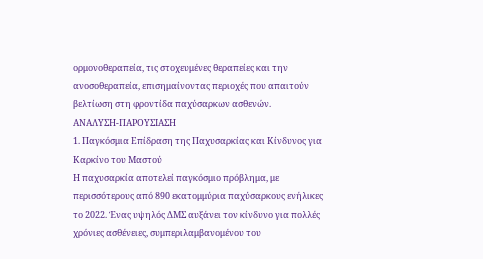ορμονοθεραπεία, τις στοχευμένες θεραπείες και την ανοσοθεραπεία, επισημαίνοντας περιοχές που απαιτούν βελτίωση στη φροντίδα παχύσαρκων ασθενών.
ΑΝΑΛΥΣΗ-ΠΑΡΟΥΣΙΑΣΗ
1. Παγκόσμια Επίδραση της Παχυσαρκίας και Κίνδυνος για Καρκίνο του Μαστού
Η παχυσαρκία αποτελεί παγκόσμιο πρόβλημα, με περισσότερους από 890 εκατομμύρια παχύσαρκους ενήλικες το 2022. Ένας υψηλός ΔΜΣ αυξάνει τον κίνδυνο για πολλές χρόνιες ασθένειες, συμπεριλαμβανομένου του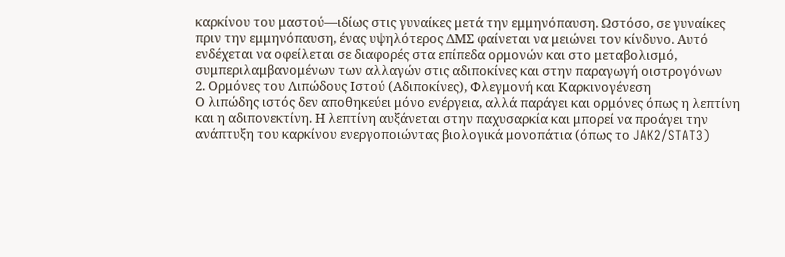καρκίνου του μαστού—ιδίως στις γυναίκες μετά την εμμηνόπαυση. Ωστόσο, σε γυναίκες πριν την εμμηνόπαυση, ένας υψηλότερος ΔΜΣ φαίνεται να μειώνει τον κίνδυνο. Αυτό ενδέχεται να οφείλεται σε διαφορές στα επίπεδα ορμονών και στο μεταβολισμό, συμπεριλαμβανομένων των αλλαγών στις αδιποκίνες και στην παραγωγή οιστρογόνων
2. Ορμόνες του Λιπώδους Ιστού (Αδιποκίνες), Φλεγμονή και Καρκινογένεση
Ο λιπώδης ιστός δεν αποθηκεύει μόνο ενέργεια, αλλά παράγει και ορμόνες όπως η λεπτίνη και η αδιπονεκτίνη. Η λεπτίνη αυξάνεται στην παχυσαρκία και μπορεί να προάγει την ανάπτυξη του καρκίνου ενεργοποιώντας βιολογικά μονοπάτια (όπως το JAK2/STAT3)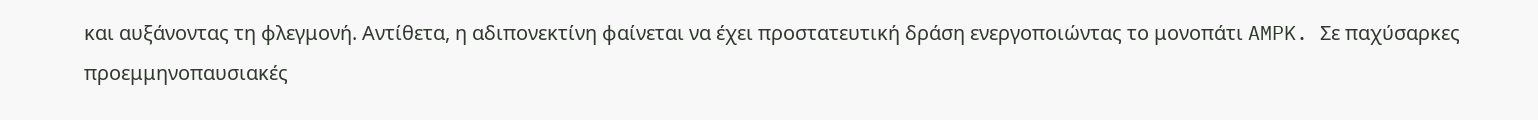και αυξάνοντας τη φλεγμονή. Αντίθετα, η αδιπονεκτίνη φαίνεται να έχει προστατευτική δράση ενεργοποιώντας το μονοπάτι AMPK. Σε παχύσαρκες προεμμηνοπαυσιακές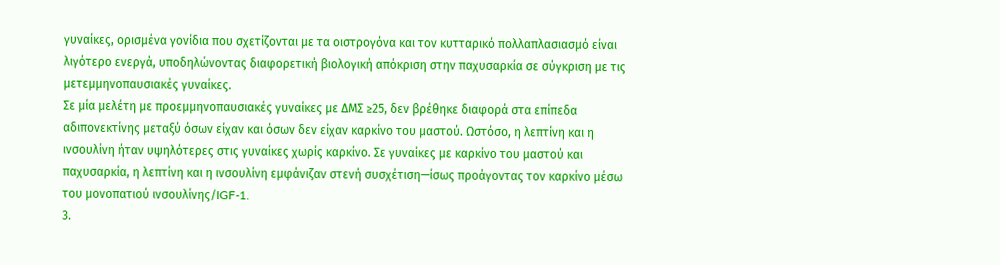γυναίκες, ορισμένα γονίδια που σχετίζονται με τα οιστρογόνα και τον κυτταρικό πολλαπλασιασμό είναι λιγότερο ενεργά, υποδηλώνοντας διαφορετική βιολογική απόκριση στην παχυσαρκία σε σύγκριση με τις μετεμμηνοπαυσιακές γυναίκες.
Σε μία μελέτη με προεμμηνοπαυσιακές γυναίκες με ΔΜΣ ≥25, δεν βρέθηκε διαφορά στα επίπεδα αδιπονεκτίνης μεταξύ όσων είχαν και όσων δεν είχαν καρκίνο του μαστού. Ωστόσο, η λεπτίνη και η ινσουλίνη ήταν υψηλότερες στις γυναίκες χωρίς καρκίνο. Σε γυναίκες με καρκίνο του μαστού και παχυσαρκία, η λεπτίνη και η ινσουλίνη εμφάνιζαν στενή συσχέτιση—ίσως προάγοντας τον καρκίνο μέσω του μονοπατιού ινσουλίνης/IGF-1.
3.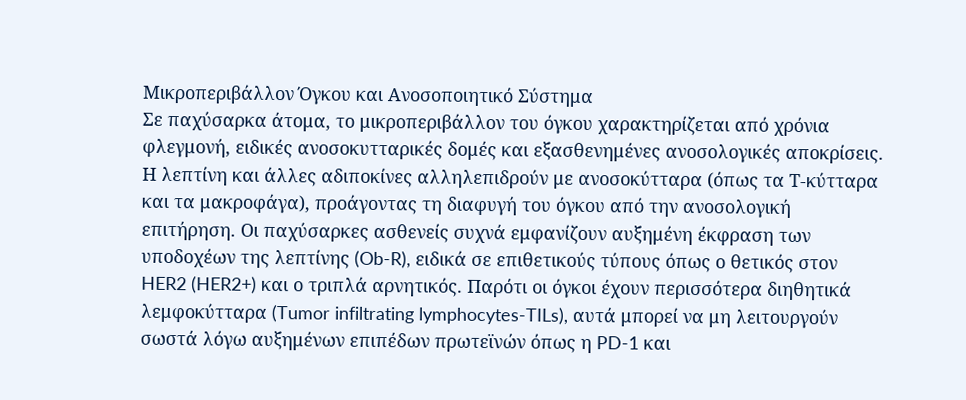Μικροπεριβάλλον Όγκου και Ανοσοποιητικό Σύστημα
Σε παχύσαρκα άτομα, το μικροπεριβάλλον του όγκου χαρακτηρίζεται από χρόνια φλεγμονή, ειδικές ανοσοκυτταρικές δομές και εξασθενημένες ανοσολογικές αποκρίσεις. Η λεπτίνη και άλλες αδιποκίνες αλληλεπιδρούν με ανοσοκύτταρα (όπως τα Τ-κύτταρα και τα μακροφάγα), προάγοντας τη διαφυγή του όγκου από την ανοσολογική επιτήρηση. Οι παχύσαρκες ασθενείς συχνά εμφανίζουν αυξημένη έκφραση των υποδοχέων της λεπτίνης (Ob-R), ειδικά σε επιθετικούς τύπους όπως ο θετικός στον HER2 (HER2+) και ο τριπλά αρνητικός. Παρότι οι όγκοι έχουν περισσότερα διηθητικά λεμφοκύτταρα (Tumor infiltrating lymphocytes-TILs), αυτά μπορεί να μη λειτουργούν σωστά λόγω αυξημένων επιπέδων πρωτεϊνών όπως η PD-1 και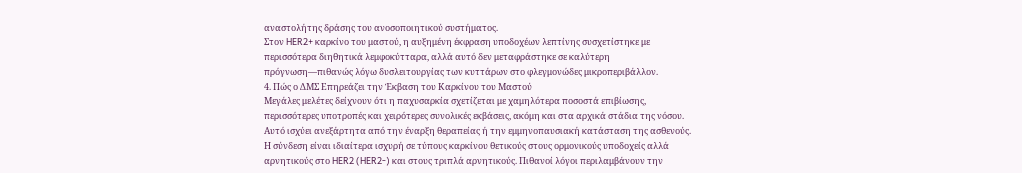αναστολήτης δράσης του ανοσοποιητικού συστήματος.
Στον HER2+ καρκίνο του μαστού, η αυξημένη έκφραση υποδοχέων λεπτίνης συσχετίστηκε με περισσότερα διηθητικά λεμφοκύτταρα, αλλά αυτό δεν μεταφράστηκε σε καλύτερη πρόγνωση—πιθανώς λόγω δυσλειτουργίας των κυττάρων στο φλεγμονώδες μικροπεριβάλλον.
4. Πώς ο ΔΜΣ Επηρεάζει την Έκβαση του Καρκίνου του Μαστού
Μεγάλες μελέτες δείχνουν ότι η παχυσαρκία σχετίζεται με χαμηλότερα ποσοστά επιβίωσης, περισσότερες υποτροπές και χειρότερες συνολικές εκβάσεις, ακόμη και στα αρχικά στάδια της νόσου. Αυτό ισχύει ανεξάρτητα από την έναρξη θεραπείας ή την εμμηνοπαυσιακή κατάσταση της ασθενούς. Η σύνδεση είναι ιδιαίτερα ισχυρή σε τύπους καρκίνου θετικούς στους ορμονικούς υποδοχείς αλλά αρνητικούς στο HER2 (HER2-) και στους τριπλά αρνητικούς. Πιθανοί λόγοι περιλαμβάνουν την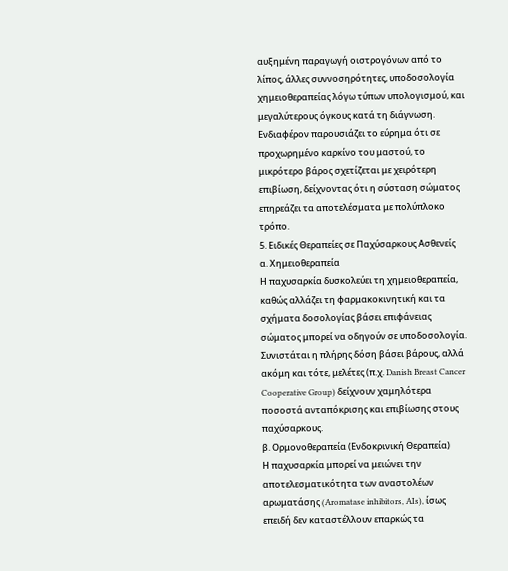αυξημένη παραγωγή οιστρογόνων από το λίπος, άλλες συννοσηρότητες, υποδοσολογία χημειοθεραπείας λόγω τύπων υπολογισμού, και μεγαλύτερους όγκους κατά τη διάγνωση.
Ενδιαφέρον παρουσιάζει το εύρημα ότι σε προχωρημένο καρκίνο του μαστού, το μικρότερο βάρος σχετίζεται με χειρότερη επιβίωση, δείχνοντας ότι η σύσταση σώματος επηρεάζει τα αποτελέσματα με πολύπλοκο τρόπο.
5. Ειδικές Θεραπείες σε Παχύσαρκους Ασθενείς
α. Χημειοθεραπεία
Η παχυσαρκία δυσκολεύει τη χημειοθεραπεία, καθώς αλλάζει τη φαρμακοκινητική και τα σχήματα δοσολογίας βάσει επιφάνειας σώματος μπορεί να οδηγούν σε υποδοσολογία. Συνιστάται η πλήρης δόση βάσει βάρους, αλλά ακόμη και τότε, μελέτες (π.χ. Danish Breast Cancer Cooperative Group) δείχνουν χαμηλότερα ποσοστά ανταπόκρισης και επιβίωσης στους παχύσαρκους.
β. Ορμονοθεραπεία (Ενδοκρινική Θεραπεία)
Η παχυσαρκία μπορεί να μειώνει την αποτελεσματικότητα των αναστολέων αρωματάσης (Aromatase inhibitors, AIs), ίσως επειδή δεν καταστέλλουν επαρκώς τα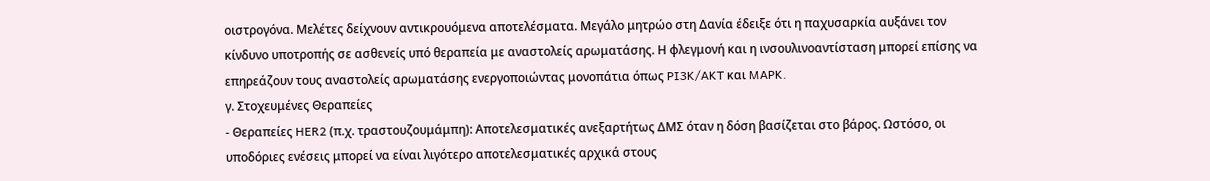οιστρογόνα. Μελέτες δείχνουν αντικρουόμενα αποτελέσματα. Μεγάλο μητρώο στη Δανία έδειξε ότι η παχυσαρκία αυξάνει τον κίνδυνο υποτροπής σε ασθενείς υπό θεραπεία με αναστολείς αρωματάσης. Η φλεγμονή και η ινσουλινοαντίσταση μπορεί επίσης να επηρεάζουν τους αναστολείς αρωματάσης ενεργοποιώντας μονοπάτια όπως PI3K/AKT και MAPK.
γ. Στοχευμένες Θεραπείες
- Θεραπείες HER2 (π.χ. τραστουζουμάμπη): Αποτελεσματικές ανεξαρτήτως ΔΜΣ όταν η δόση βασίζεται στο βάρος. Ωστόσο, οι υποδόριες ενέσεις μπορεί να είναι λιγότερο αποτελεσματικές αρχικά στους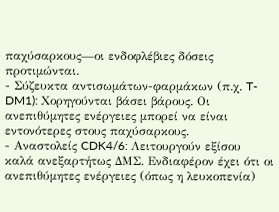παχύσαρκους—οι ενδοφλέβιες δόσεις προτιμώνται.
- Σύζευκτα αντισωμάτων-φαρμάκων (π.χ. T-DM1): Χορηγούνται βάσει βάρους. Οι ανεπιθύμητες ενέργειες μπορεί να είναι εντονότερες στους παχύσαρκους.
- Αναστολείς CDK4/6: Λειτουργούν εξίσου καλά ανεξαρτήτως ΔΜΣ. Ενδιαφέρον έχει ότι οι ανεπιθύμητες ενέργειες (όπως η λευκοπενία)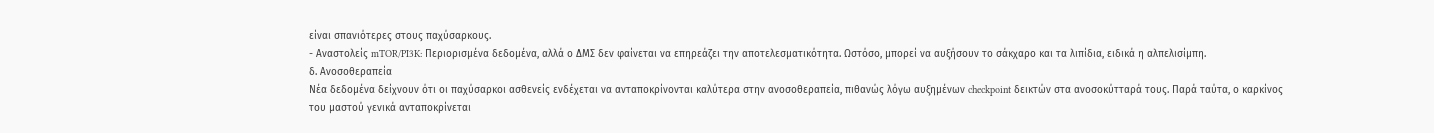είναι σπανιότερες στους παχύσαρκους.
- Αναστολείς mTOR/PI3K: Περιορισμένα δεδομένα, αλλά ο ΔΜΣ δεν φαίνεται να επηρεάζει την αποτελεσματικότητα. Ωστόσο, μπορεί να αυξήσουν το σάκχαρο και τα λιπίδια, ειδικά η αλπελισίμπη.
δ. Ανοσοθεραπεία
Νέα δεδομένα δείχνουν ότι οι παχύσαρκοι ασθενείς ενδέχεται να ανταποκρίνονται καλύτερα στην ανοσοθεραπεία, πιθανώς λόγω αυξημένων checkpoint δεικτών στα ανοσοκύτταρά τους. Παρά ταύτα, ο καρκίνος του μαστού γενικά ανταποκρίνεται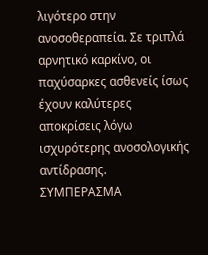λιγότερο στην ανοσοθεραπεία. Σε τριπλά αρνητικό καρκίνο, οι παχύσαρκες ασθενείς ίσως έχουν καλύτερες αποκρίσεις λόγω ισχυρότερης ανοσολογικής αντίδρασης.
ΣΥΜΠΕΡΑΣΜΑ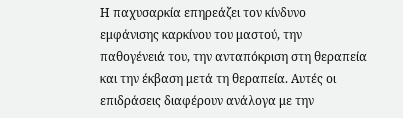Η παχυσαρκία επηρεάζει τον κίνδυνο εμφάνισης καρκίνου του μαστού, την παθογένειά του, την ανταπόκριση στη θεραπεία και την έκβαση μετά τη θεραπεία. Αυτές οι επιδράσεις διαφέρουν ανάλογα με την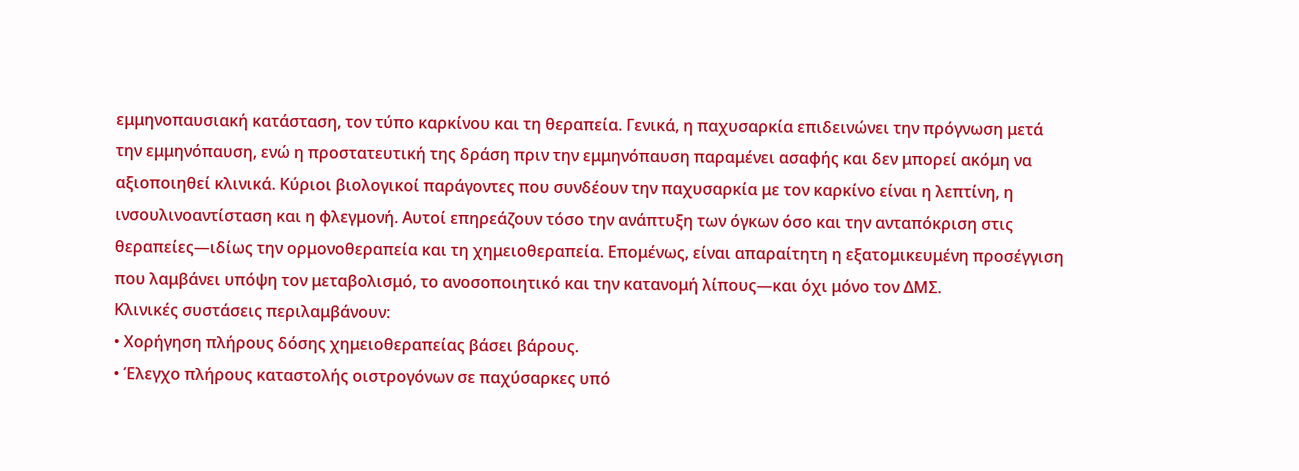εμμηνοπαυσιακή κατάσταση, τον τύπο καρκίνου και τη θεραπεία. Γενικά, η παχυσαρκία επιδεινώνει την πρόγνωση μετά την εμμηνόπαυση, ενώ η προστατευτική της δράση πριν την εμμηνόπαυση παραμένει ασαφής και δεν μπορεί ακόμη να αξιοποιηθεί κλινικά. Κύριοι βιολογικοί παράγοντες που συνδέουν την παχυσαρκία με τον καρκίνο είναι η λεπτίνη, η ινσουλινοαντίσταση και η φλεγμονή. Αυτοί επηρεάζουν τόσο την ανάπτυξη των όγκων όσο και την ανταπόκριση στις θεραπείες—ιδίως την ορμονοθεραπεία και τη χημειοθεραπεία. Επομένως, είναι απαραίτητη η εξατομικευμένη προσέγγιση που λαμβάνει υπόψη τον μεταβολισμό, το ανοσοποιητικό και την κατανομή λίπους—και όχι μόνο τον ΔΜΣ.
Κλινικές συστάσεις περιλαμβάνουν:
• Χορήγηση πλήρους δόσης χημειοθεραπείας βάσει βάρους.
• Έλεγχο πλήρους καταστολής οιστρογόνων σε παχύσαρκες υπό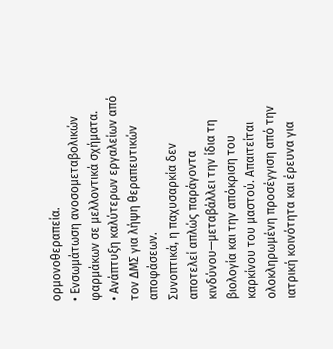ορμονοθεραπεία.
• Ενσωμάτωση ανοσομεταβολικών φαρμάκων σε μελλοντικά σχήματα.
• Ανάπτυξη καλύτερων εργαλείων από τον ΔΜΣ για λήψη θεραπευτικών αποφάσεων.
Συνοπτικά, η παχυσαρκία δεν αποτελεί απλώς παράγοντα κινδύνου—μεταβάλλει την ίδια τη βιολογία και την απόκριση του καρκίνου του μαστού. Απαιτείται ολοκληρωμένη προσέγγιση από την ιατρική κοινότητα και έρευνα για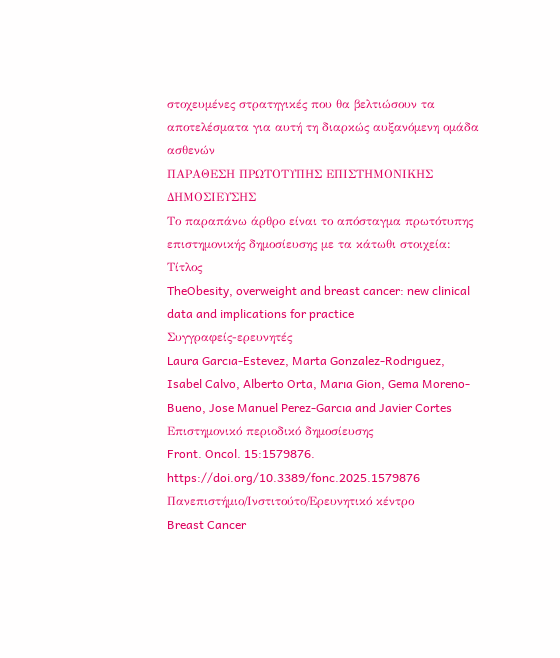στοχευμένες στρατηγικές που θα βελτιώσουν τα αποτελέσματα για αυτή τη διαρκώς αυξανόμενη ομάδα ασθενών
ΠΑΡΑΘΕΣΗ ΠΡΩΤΟΤΥΠΗΣ ΕΠΙΣΤΗΜΟΝΙΚΗΣ ΔΗΜΟΣΙΕΥΣΗΣ
Το παραπάνω άρθρο είναι το απόσταγμα πρωτότυπης επιστημονικής δημοσίευσης με τα κάτωθι στοιχεία:
Τίτλος
TheObesity, overweight and breast cancer: new clinical data and implications for practice
Συγγραφείς-ερευνητές
Laura Garcıa-Estevez, Marta Gonzalez-Rodrıguez,
Isabel Calvo, Alberto Orta, Marıa Gion, Gema Moreno-Bueno, Jose Manuel Perez-Garcıa and Javier Cortes
Επιστημονικό περιοδικό δημοσίευσης
Front. Oncol. 15:1579876.
https://doi.org/10.3389/fonc.2025.1579876
Πανεπιστήμιο/Ινστιτούτο/Ερευνητικό κέντρο
Breast Cancer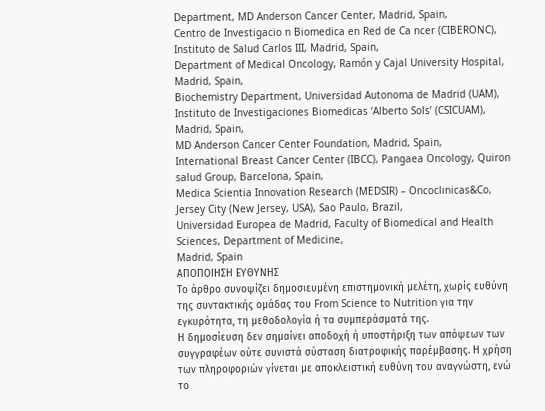Department, MD Anderson Cancer Center, Madrid, Spain,
Centro de Investigacio n Biomedica en Red de Ca ncer (CIBERONC), Instituto de Salud Carlos III, Madrid, Spain,
Department of Medical Oncology, Ramón y Cajal University Hospital, Madrid, Spain,
Biochemistry Department, Universidad Autonoma de Madrid (UAM), Instituto de Investigaciones Biomedicas ‘Alberto Sols’ (CSICUAM), Madrid, Spain,
MD Anderson Cancer Center Foundation, Madrid, Spain,
International Breast Cancer Center (IBCC), Pangaea Oncology, Quiron salud Group, Barcelona, Spain,
Medica Scientia Innovation Research (MEDSIR) – Oncoclınicas&Co, Jersey City (New Jersey, USA), Sao Paulo, Brazil,
Universidad Europea de Madrid, Faculty of Biomedical and Health Sciences, Department of Medicine,
Madrid, Spain
ΑΠΟΠΟΙΗΣΗ ΕΥΘΥΝΗΣ
Το άρθρο συνοψίζει δημοσιευμένη επιστημονική μελέτη, χωρίς ευθύνη της συντακτικής ομάδας του From Science to Nutrition για την εγκυρότητα, τη μεθοδολογία ή τα συμπεράσματά της.
Η δημοσίευση δεν σημαίνει αποδοχή ή υποστήριξη των απόψεων των συγγραφέων ούτε συνιστά σύσταση διατροφικής παρέμβασης. Η χρήση των πληροφοριών γίνεται με αποκλειστική ευθύνη του αναγνώστη, ενώ το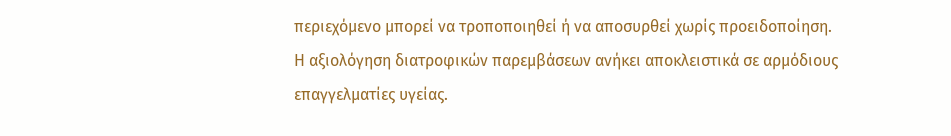περιεχόμενο μπορεί να τροποποιηθεί ή να αποσυρθεί χωρίς προειδοποίηση.
Η αξιολόγηση διατροφικών παρεμβάσεων ανήκει αποκλειστικά σε αρμόδιους επαγγελματίες υγείας.